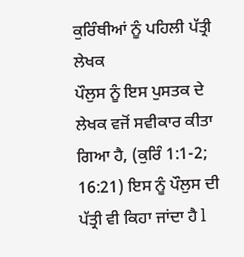ਕੁਰਿੰਥੀਆਂ ਨੂੰ ਪਹਿਲੀ ਪੱਤ੍ਰੀ
ਲੇਖਕ
ਪੌਲੁਸ ਨੂੰ ਇਸ ਪੁਸਤਕ ਦੇ ਲੇਖਕ ਵਜੋਂ ਸਵੀਕਾਰ ਕੀਤਾ ਗਿਆ ਹੈ, (ਕੁਰਿੰ 1:1-2; 16:21) ਇਸ ਨੂੰ ਪੌਲੁਸ ਦੀ ਪੱਤ੍ਰੀ ਵੀ ਕਿਹਾ ਜਾਂਦਾ ਹੈ l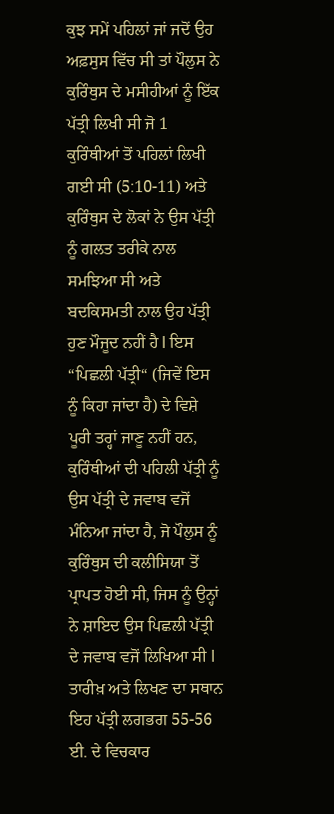ਕੁਝ ਸਮੇਂ ਪਹਿਲਾਂ ਜਾਂ ਜਦੋਂ ਉਹ ਅਫ਼ਸੁਸ ਵਿੱਚ ਸੀ ਤਾਂ ਪੌਲੁਸ ਨੇ ਕੁਰਿੰਥੁਸ ਦੇ ਮਸੀਹੀਆਂ ਨੂੰ ਇੱਕ ਪੱਤ੍ਰੀ ਲਿਖੀ ਸੀ ਜੋ 1 ਕੁਰਿੰਥੀਆਂ ਤੋਂ ਪਹਿਲਾਂ ਲਿਖੀ ਗਈ ਸੀ (5:10-11) ਅਤੇ ਕੁਰਿੰਥੁਸ ਦੇ ਲੋਕਾਂ ਨੇ ਉਸ ਪੱਤ੍ਰੀ ਨੂੰ ਗਲਤ ਤਰੀਕੇ ਨਾਲ ਸਮਝਿਆ ਸੀ ਅਤੇ ਬਦਕਿਸਮਤੀ ਨਾਲ ਉਹ ਪੱਤ੍ਰੀ ਹੁਣ ਮੌਜੂਦ ਨਹੀਂ ਹੈ l ਇਸ “ਪਿਛਲੀ ਪੱਤ੍ਰੀ“ (ਜਿਵੇਂ ਇਸ ਨੂੰ ਕਿਹਾ ਜਾਂਦਾ ਹੈ) ਦੇ ਵਿਸ਼ੇ ਪੂਰੀ ਤਰ੍ਹਾਂ ਜਾਣੂ ਨਹੀਂ ਹਨ, ਕੁਰਿੰਥੀਆਂ ਦੀ ਪਹਿਲੀ ਪੱਤ੍ਰੀ ਨੂੰ ਉਸ ਪੱਤ੍ਰੀ ਦੇ ਜਵਾਬ ਵਜੋਂ ਮੰਨਿਆ ਜਾਂਦਾ ਹੈ, ਜੋ ਪੌਲੁਸ ਨੂੰ ਕੁਰਿੰਥੁਸ ਦੀ ਕਲੀਸਿਯਾ ਤੋਂ ਪ੍ਰਾਪਤ ਹੋਈ ਸੀ, ਜਿਸ ਨੂੰ ਉਨ੍ਹਾਂ ਨੇ ਸ਼ਾਇਦ ਉਸ ਪਿਛਲੀ ਪੱਤ੍ਰੀ ਦੇ ਜਵਾਬ ਵਜੋਂ ਲਿਖਿਆ ਸੀ l
ਤਾਰੀਖ਼ ਅਤੇ ਲਿਖਣ ਦਾ ਸਥਾਨ
ਇਹ ਪੱਤ੍ਰੀ ਲਗਭਗ 55-56 ਈ. ਦੇ ਵਿਚਕਾਰ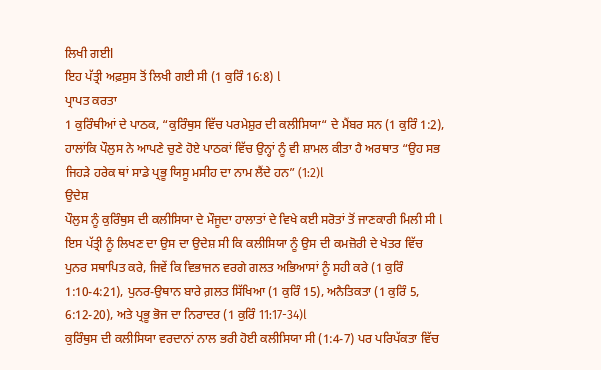ਲਿਖੀ ਗਈl
ਇਹ ਪੱਤ੍ਰੀ ਅਫ਼ਸੁਸ ਤੋਂ ਲਿਖੀ ਗਈ ਸੀ (1 ਕੁਰਿੰ 16:8) l
ਪ੍ਰਾਪਤ ਕਰਤਾ
1 ਕੁਰਿੰਥੀਆਂ ਦੇ ਪਾਠਕ, “ਕੁਰਿੰਥੁਸ ਵਿੱਚ ਪਰਮੇਸ਼ੁਰ ਦੀ ਕਲੀਸਿਯਾ“ ਦੇ ਮੈਂਬਰ ਸਨ (1 ਕੁਰਿੰ 1:2), ਹਾਲਾਂਕਿ ਪੌਲੁਸ ਨੇ ਆਪਣੇ ਚੁਣੇ ਹੋਏ ਪਾਠਕਾਂ ਵਿੱਚ ਉਨ੍ਹਾਂ ਨੂੰ ਵੀ ਸ਼ਾਮਲ ਕੀਤਾ ਹੈ ਅਰਥਾਤ “ਉਹ ਸਭ ਜਿਹੜੇ ਹਰੇਕ ਥਾਂ ਸਾਡੇ ਪ੍ਰਭੂ ਯਿਸੂ ਮਸੀਹ ਦਾ ਨਾਮ ਲੈਂਦੇ ਹਨ” (1:2)l
ਉਦੇਸ਼
ਪੌਲੁਸ ਨੂੰ ਕੁਰਿੰਥੁਸ ਦੀ ਕਲੀਸਿਯਾ ਦੇ ਮੌਜੂਦਾ ਹਾਲਾਤਾਂ ਦੇ ਵਿਖੇ ਕਈ ਸਰੋਤਾਂ ਤੋਂ ਜਾਣਕਾਰੀ ਮਿਲੀ ਸੀ l ਇਸ ਪੱਤ੍ਰੀ ਨੂੰ ਲਿਖਣ ਦਾ ਉਸ ਦਾ ਉਦੇਸ਼ ਸੀ ਕਿ ਕਲੀਸਿਯਾ ਨੂੰ ਉਸ ਦੀ ਕਮਜ਼ੋਰੀ ਦੇ ਖੇਤਰ ਵਿੱਚ ਪੁਨਰ ਸਥਾਪਿਤ ਕਰੇ, ਜਿਵੇਂ ਕਿ ਵਿਭਾਜਨ ਵਰਗੇ ਗਲਤ ਅਭਿਆਸਾਂ ਨੂੰ ਸਹੀ ਕਰੇ (1 ਕੁਰਿੰ 1:10-4:21), ਪੁਨਰ-ਉਥਾਨ ਬਾਰੇ ਗ਼ਲਤ ਸਿੱਖਿਆ (1 ਕੁਰਿੰ 15), ਅਨੈਤਿਕਤਾ (1 ਕੁਰਿੰ 5, 6:12-20), ਅਤੇ ਪ੍ਰਭੂ ਭੋਜ ਦਾ ਨਿਰਾਦਰ (1 ਕੁਰਿੰ 11:17-34)l
ਕੁਰਿੰਥੁਸ ਦੀ ਕਲੀਸਿਯਾ ਵਰਦਾਨਾਂ ਨਾਲ ਭਰੀ ਹੋਈ ਕਲੀਸਿਯਾ ਸੀ (1:4-7) ਪਰ ਪਰਿਪੱਕਤਾ ਵਿੱਚ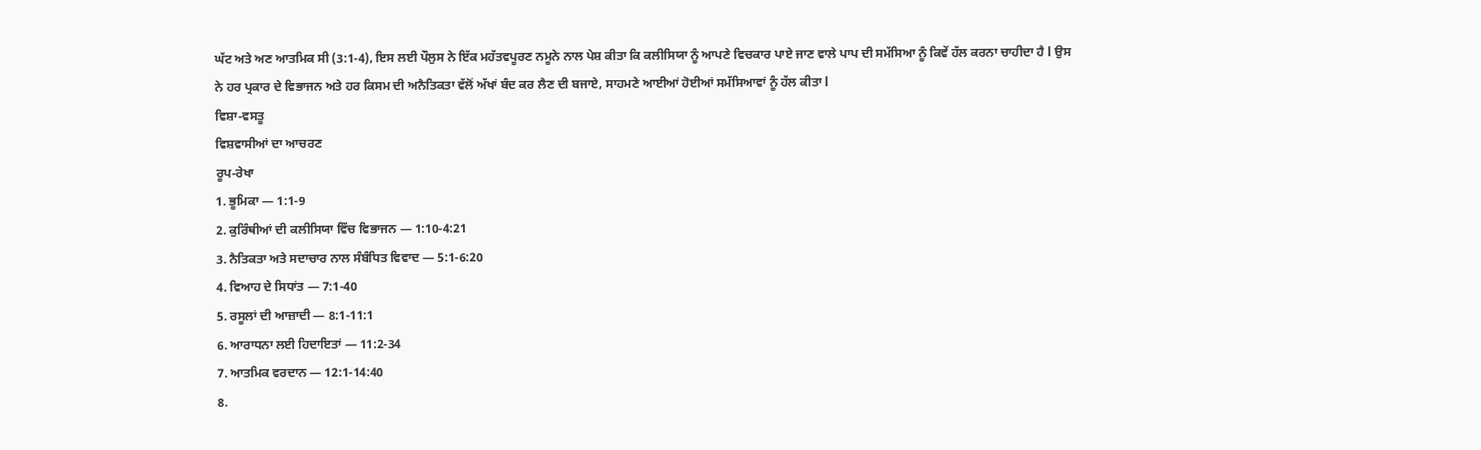ਘੱਟ ਅਤੇ ਅਣ ਆਤਮਿਕ ਸੀ (3:1-4), ਇਸ ਲਈ ਪੌਲੁਸ ਨੇ ਇੱਕ ਮਹੱਤਵਪੂਰਣ ਨਮੂਨੇ ਨਾਲ ਪੇਸ਼ ਕੀਤਾ ਕਿ ਕਲੀਸਿਯਾ ਨੂੰ ਆਪਣੇ ਵਿਚਕਾਰ ਪਾਏ ਜਾਣ ਵਾਲੇ ਪਾਪ ਦੀ ਸਮੱਸਿਆ ਨੂੰ ਕਿਵੇਂ ਹੱਲ ਕਰਨਾ ਚਾਹੀਦਾ ਹੈ l ਉਸ ਨੇ ਹਰ ਪ੍ਰਕਾਰ ਦੇ ਵਿਭਾਜਨ ਅਤੇ ਹਰ ਕਿਸਮ ਦੀ ਅਨੈਤਿਕਤਾ ਵੱਲੋਂ ਅੱਖਾਂ ਬੰਦ ਕਰ ਲੈਣ ਦੀ ਬਜਾਏ, ਸਾਹਮਣੇ ਆਈਆਂ ਹੋਈਆਂ ਸਮੱਸਿਆਵਾਂ ਨੂੰ ਹੱਲ ਕੀਤਾ l
ਵਿਸ਼ਾ-ਵਸਤੂ
ਵਿਸ਼ਵਾਸੀਆਂ ਦਾ ਆਚਰਣ
ਰੂਪ-ਰੇਖਾ
1. ਭੂਮਿਕਾ — 1:1-9
2. ਕੁਰਿੰਥੀਆਂ ਦੀ ਕਲੀਸਿਯਾ ਵਿੱਚ ਵਿਭਾਜਨ — 1:10-4:21
3. ਨੈਤਿਕਤਾ ਅਤੇ ਸਦਾਚਾਰ ਨਾਲ ਸੰਬੰਧਿਤ ਵਿਵਾਦ — 5:1-6:20
4. ਵਿਆਹ ਦੇ ਸਿਧਾਂਤ — 7:1-40
5. ਰਸੂਲਾਂ ਦੀ ਆਜ਼ਾਦੀ — 8:1-11:1
6. ਆਰਾਧਨਾ ਲਈ ਹਿਦਾਇਤਾਂ — 11:2-34
7. ਆਤਮਿਕ ਵਰਦਾਨ — 12:1-14:40
8.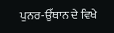ਪੁਨਰ-ਉੱਥਾਨ ਦੇ ਵਿਖੇ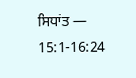ਸਿਧਾਂਤ — 15:1-16:24